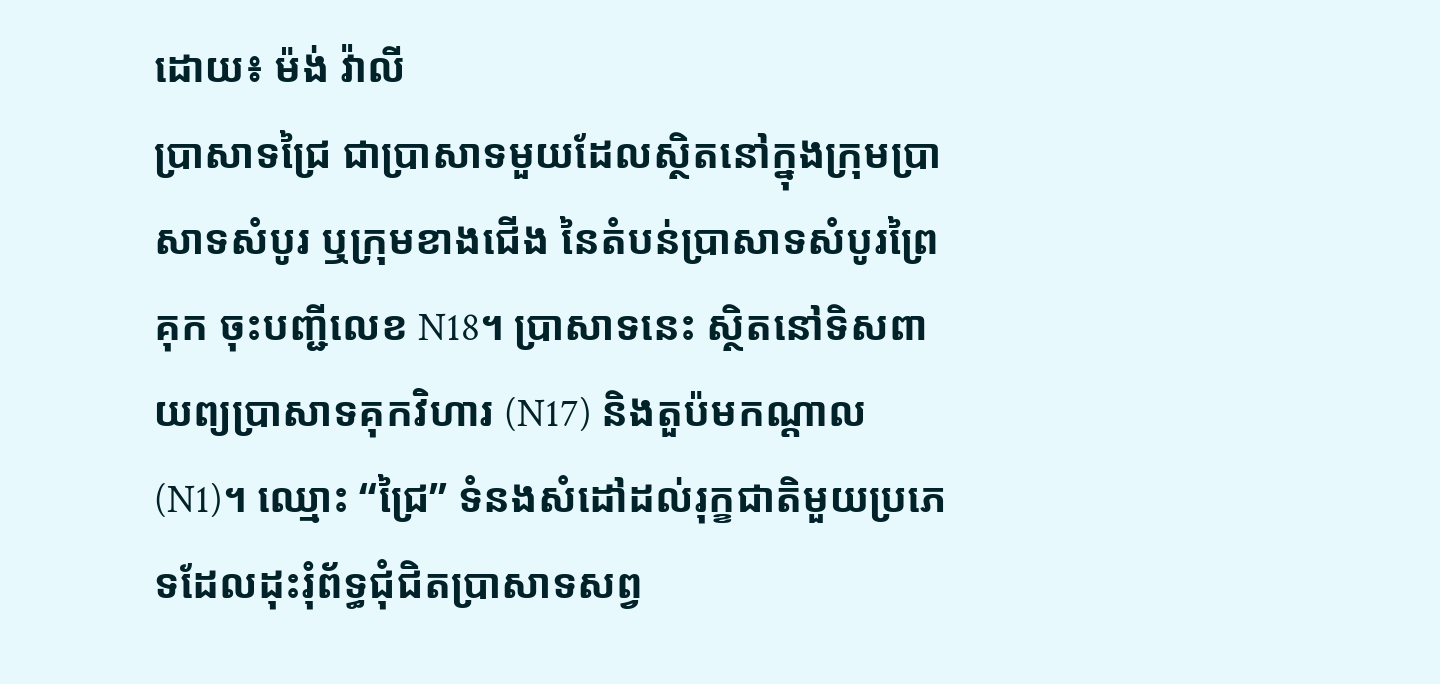ដោយ៖ ម៉ង់ វ៉ាលី
ប្រាសាទជ្រៃ ជាប្រាសាទមួយដែលស្ថិតនៅក្នុងក្រុមប្រាសាទសំបូរ ឬក្រុមខាងជើង នៃតំបន់ប្រាសាទសំបូរព្រៃគុក ចុះបញ្ជីលេខ N18។ ប្រាសាទនេះ ស្ថិតនៅទិសពាយព្យប្រាសាទគុកវិហារ (N17) និងតួប៉មកណ្តាល (N1)។ ឈ្មោះ “ជ្រៃ” ទំនងសំដៅដល់រុក្ខជាតិមួយប្រភេទដែលដុះរុំព័ទ្ធជុំជិតប្រាសាទសព្វ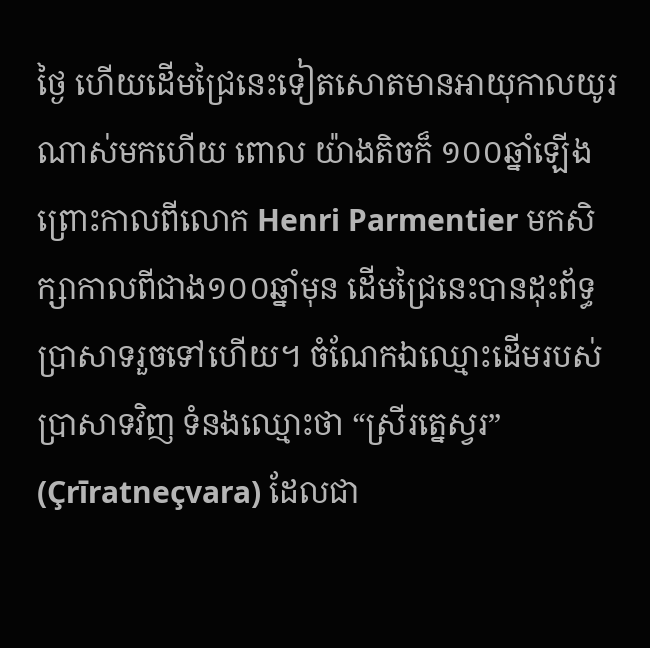ថ្ងៃ ហើយដើមជ្រៃនេះទៀតសោតមានអាយុកាលយូរណាស់មកហើយ ពោល យ៉ាងតិចក៏ ១០០ឆ្នាំឡើង ព្រោះកាលពីលោក Henri Parmentier មកសិក្សាកាលពីជាង១០០ឆ្នាំមុន ដើមជ្រៃនេះបានដុះព័ទ្ធប្រាសាទរួចទៅហើយ។ ចំណែកឯឈ្មោះដើមរបស់ប្រាសាទវិញ ទំនងឈ្មោះថា “ស្រីរត្នេស្វរ” (Çrīratneçvara) ដែលជា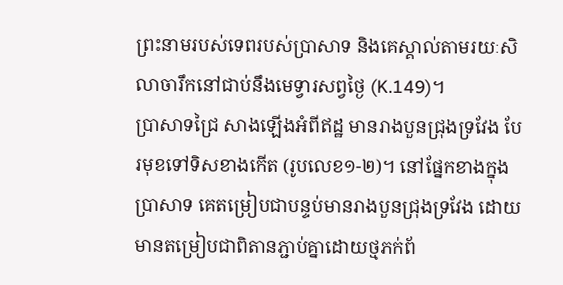ព្រះនាមរបស់ទេពរបស់ប្រាសាទ និងគេស្គាល់តាមរយៈសិលាចារឹកនៅជាប់នឹងមេទ្វារសព្វថ្ងៃ (K.149)។
ប្រាសាទជ្រៃ សាងឡើងអំពីឥដ្ឋ មានរាងបួនជ្រុងទ្រវែង បែរមុខទៅទិសខាងកើត (រូបលេខ១-២)។ នៅផ្នែកខាងក្នុងប្រាសាទ គេតម្រៀបជាបន្ទប់មានរាងបួនជ្រុងទ្រវែង ដោយមានតម្រៀបជាពិតានភ្ជាប់គ្នាដោយថ្មភក់ព័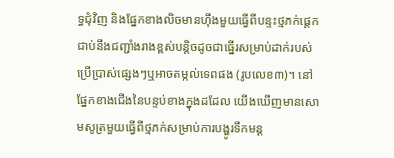ទ្ធជុំវិញ និងផ្នែកខាងលិចមានហ៊ឹងមួយធ្វើពីបន្ទះថ្មភក់ផ្តេកជាប់នឹងជញ្ជាំងរាងខ្ពស់បន្តិចដូចជាធ្នើរសម្រាប់ដាក់របស់ប្រើប្រាស់ផ្សេងៗឬអាចតម្កល់ទេពផង (រូបលេខ៣)។ នៅផ្នែកខាងជើងនៃបន្ទប់ខាងក្នុងដដែល យើងឃើញមានសោមសូត្រមួយធ្វើពីថ្មភក់សម្រាប់ការបង្ហូរទឹកមន្ត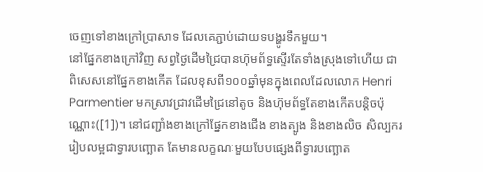ចេញទៅខាងក្រៅប្រាសាទ ដែលគេភ្ជាប់ដោយទបង្ហូរទឹកមួយ។
នៅផ្នែកខាងក្រៅវិញ សព្វថ្ងៃដើមជ្រៃបានហ៊ុមព័ទ្ធស្ទើរតែទាំងស្រុងទៅហើយ ជាពិសេសនៅផ្នែកខាងកើត ដែលខុសពី១០០ឆ្នាំមុនក្នុងពេលដែលលោក Henri Parmentier មកស្រាវជ្រាវដើមជ្រៃនៅតូច និងហ៊ុមព័ទ្ធតែខាងកើតបន្តិចប៉ុណ្ណោះ([1])។ នៅជញ្ជាំងខាងក្រៅផ្នែកខាងជើង ខាងត្បូង និងខាងលិច សិល្បកររៀបលម្អជាទ្វារបញ្ឆោត តែមានលក្ខណៈមួយបែបផ្សេងពីទ្វារបញ្ឆោត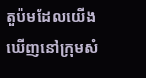តួប៉មដែលយើងឃើញនៅក្រុមសំ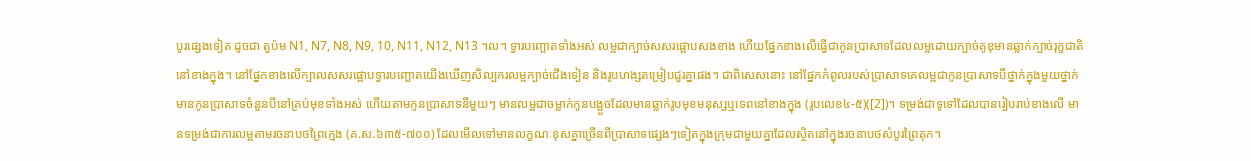បូរផ្សេងទៀត ដូចជា តួប៉ម N1, N7, N8, N9, 10, N11, N12, N13 ។ល។ ទ្វារបញ្ឆោតទាំងអស់ លម្អជាក្បាច់សសរផ្អោបសងខាង ហើយផ្នែកខាងលើធ្វើជាកូនប្រាសាទដែលលម្អដោយក្បាច់គូឌុមានឆ្លាក់ក្បាច់រុក្ខជាតិនៅខាងក្នុង។ នៅផ្នែកខាងលើក្បាលសសរផ្អោបទ្វារបញ្ឆោតយើងឃើញសិល្បករលម្អក្បាច់ជើងទៀន និងរូបហង្សតម្រៀបជួរគ្នាផង។ ជាពិសេសនោះ នៅផ្នែកកំពូលរបស់ប្រាសាទគេលម្អជាកូនប្រាសាទបីថ្នាក់ក្នុងមួយថ្នាក់មានកូនប្រាសាទចំនួនបីនៅគ្រប់មុខទាំងអស់ ហើយតាមកូនប្រាសាទនីមួយៗ មានលម្អជាចម្លាក់កូនបង្អួចដែលមានឆ្លាក់រូបមុខមនុស្សឬទេពនៅខាងក្នុង (រូបលេខ៤-៥)([2])។ ទម្រង់ជាទូទៅដែលបានរៀបរាប់ខាងលើ មានទម្រង់ជាការលម្អតាមរចនាបថព្រៃក្មេង (គ.ស.៦៣៥-៧០០) ដែលមើលទៅមានលក្ខណៈខុសគ្នាច្រើនពីប្រាសាទផ្សេងៗទៀតក្នុងក្រុមជាមួយគ្នាដែលស្ថិតនៅក្នុងរចនាបថសំបូរព្រៃគុក។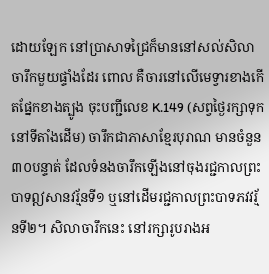ដោយឡែក នៅប្រាសាទជ្រៃក៏មាននៅសល់សិលាចារឹកមួយផ្ទាំងដែរ ពោល គឺចារនៅលើមេទ្វារខាងកើតផ្នែកខាងត្បូង ចុះបញ្ជីលេខ K.149 (សព្វថ្ងៃរក្សាទុកនៅទីតាំងដើម) ចារឹកជាភាសាខ្មែរបុរាណ មានចំនួន ៣០បន្ទាត់ ដែលទំនងចារឹកឡើងនៅចុងរជ្ជកាលព្រះបាទឦសានវរ្ម័នទី១ ឬនៅដើមរជ្ជកាលព្រះបាទភវវរ្ម័នទី២។ សិលាចារឹកនេះ នៅរក្សារូបរាងអ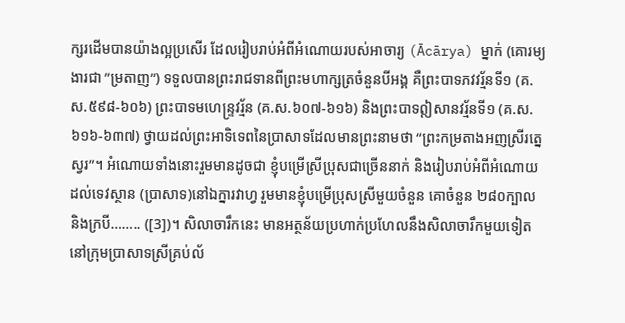ក្សរដើមបានយ៉ាងល្អប្រសើរ ដែលរៀបរាប់អំពីអំណោយរបស់អាចារ្យ (Ācārya) ម្នាក់ (គោរម្យងារជា ”ម្រតាញ”) ទទួលបានព្រះរាជទានពីព្រះមហាក្សត្រចំនួនបីអង្គ គឺព្រះបាទភវវរ្ម័នទី១ (គ.ស.៥៩៨-៦០៦) ព្រះបាទមហេន្រ្ទវរ្ម័ន (គ.ស.៦០៧-៦១៦) និងព្រះបាទឦសានវរ្ម័នទី១ (គ.ស.៦១៦-៦៣៧) ថ្វាយដល់ព្រះអាទិទេពនៃប្រាសាទដែលមានព្រះនាមថា “ព្រះកម្រតាងអញស្រីរត្នេស្វរ”។ អំណោយទាំងនោះរួមមានដូចជា ខ្ញុំបម្រើស្រីប្រុសជាច្រើននាក់ និងរៀបរាប់អំពីអំណោយដល់ទេវស្ថាន (ប្រាសាទ)នៅឯក្នារវាហ្វ រួមមានខ្ញុំបម្រើប្រុសស្រីមួយចំនួន គោចំនួន ២៨០ក្បាល និងក្របី…….. ([3])។ សិលាចារឹកនេះ មានអត្ថន័យប្រហាក់ប្រហែលនឹងសិលាចារឹកមួយទៀតនៅក្រុមប្រាសាទស្រីគ្រប់ល័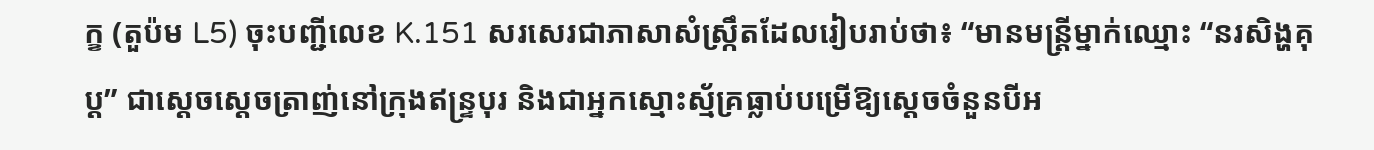ក្ខ (តួប៉ម L5) ចុះបញ្ជីលេខ K.151 សរសេរជាភាសាសំស្រ្កឹតដែលរៀបរាប់ថា៖ “មានមន្រ្តីម្នាក់ឈ្មោះ “នរសិង្ហគុប្ត” ជាស្តេចស្តេចត្រាញ់នៅក្រុងឥន្រ្ទបុរ និងជាអ្នកស្មោះស្ម័គ្រធ្លាប់បម្រើឱ្យស្តេចចំនួនបីអ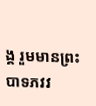ង្គ រួមមានព្រះបាទភវវ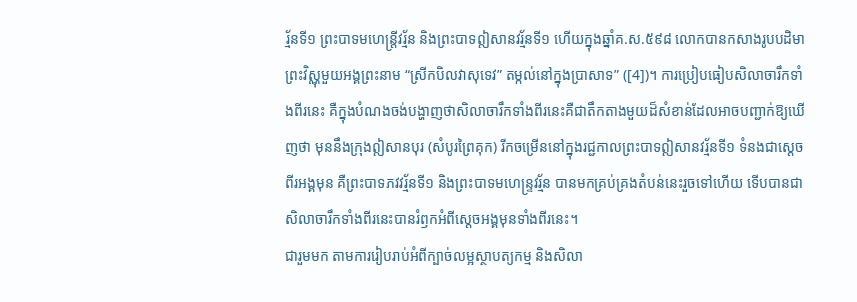រ្ម័នទី១ ព្រះបាទមហេន្រ្តីវរ្ម័ន និងព្រះបាទឦសានវរ្ម័នទី១ ហើយក្នុងឆ្នាំគ.ស.៥៩៨ លោកបានកសាងរូបបដិមាព្រះវិស្ណុមួយអង្គព្រះនាម “ស្រីកបិលវាសុទេវ” តម្កល់នៅក្នុងប្រាសាទ” ([4])។ ការប្រៀបធៀបសិលាចារឹកទាំងពីរនេះ គឺក្នុងបំណងចង់បង្ហាញថាសិលាចារឹកទាំងពីរនេះគឺជាតឹកតាងមួយដ៏សំខាន់ដែលអាចបញ្ជាក់ឱ្យឃើញថា មុននឹងក្រុងឦសានបុរ (សំបូរព្រៃគុក) រីកចម្រើននៅក្នុងរជ្ជកាលព្រះបាទឦសានវរ្ម័នទី១ ទំនងជាស្តេចពីរអង្គមុន គឺព្រះបាទភវវរ្ម័នទី១ និងព្រះបាទមហេន្រ្ទវរ្ម័ន បានមកគ្រប់គ្រងតំបន់នេះរួចទៅហើយ ទើបបានជាសិលាចារឹកទាំងពីរនេះបានរំឭកអំពីស្តេចអង្គមុនទាំងពីរនេះ។
ជារួមមក តាមការរៀបរាប់អំពីក្បាច់លម្អស្ថាបត្យកម្ម និងសិលា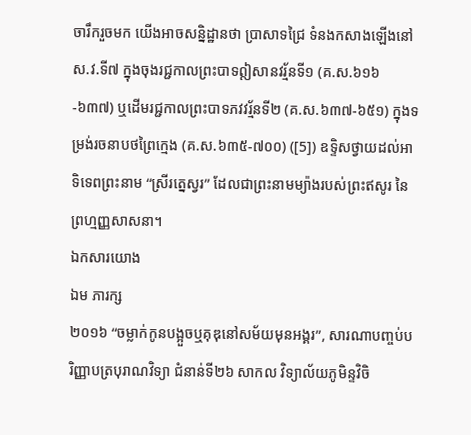ចារឹករួចមក យើងអាចសន្និដ្ឋានថា ប្រាសាទជ្រៃ ទំនងកសាងឡើងនៅស.វ.ទី៧ ក្នុងចុងរជ្ជកាលព្រះបាទឦសានវរ្ម័នទី១ (គ.ស.៦១៦-៦៣៧) ឬដើមរជ្ជកាលព្រះបាទភវវរ្ម័នទី២ (គ.ស.៦៣៧-៦៥១) ក្នុងទម្រង់រចនាបថព្រៃក្មេង (គ.ស.៦៣៥-៧០០) ([5]) ឧទ្ទិសថ្វាយដល់អាទិទេពព្រះនាម “ស្រីរត្នេស្វរ” ដែលជាព្រះនាមម្យ៉ាងរបស់ព្រះឥសូរ នៃព្រហ្មញ្ញសាសនា។
ឯកសារយោង
ឯម ភារក្ស
២០១៦ “ចម្លាក់កូនបង្អួចឬគុឌុនៅសម័យមុនអង្គរ”, សារណាបញ្ចប់បរិញ្ញាបត្របុរាណវិទ្យា ជំនាន់ទី២៦ សាកល វិទ្យាល័យភូមិន្ទវិចិ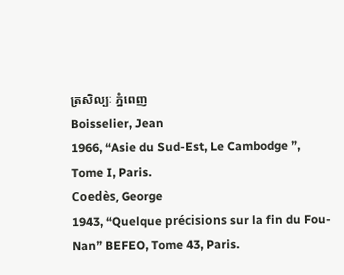ត្រសិល្បៈ ភ្នំពេញ
Boisselier, Jean
1966, “Asie du Sud-Est, Le Cambodge ”, Tome I, Paris.
Coedès, George
1943, “Quelque précisions sur la fin du Fou-Nan” BEFEO, Tome 43, Paris.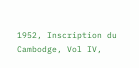1952, Inscription du Cambodge, Vol IV,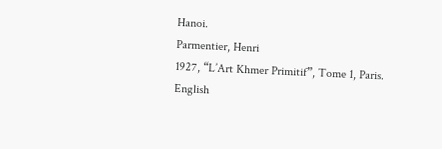Hanoi.
Parmentier, Henri
1927, “L’Art Khmer Primitif”, Tome 1, Paris.
English